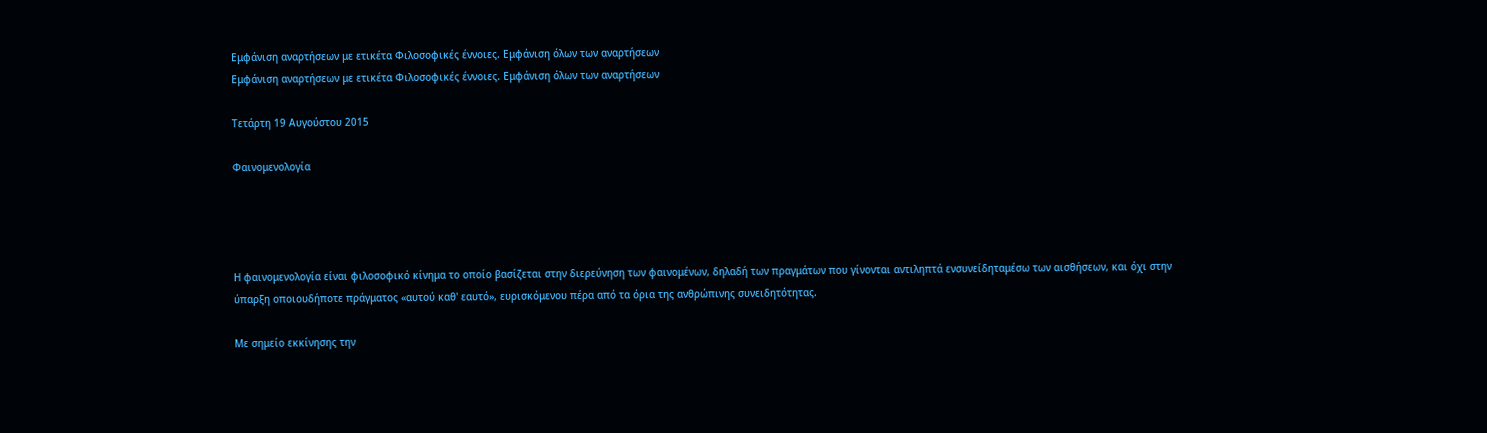Εμφάνιση αναρτήσεων με ετικέτα Φιλοσοφικές έννοιες. Εμφάνιση όλων των αναρτήσεων
Εμφάνιση αναρτήσεων με ετικέτα Φιλοσοφικές έννοιες. Εμφάνιση όλων των αναρτήσεων

Τετάρτη 19 Αυγούστου 2015

Φαινομενολογία




Η φαινομενολογία είναι φιλοσοφικό κίνημα το οποίο βασίζεται στην διερεύνηση των φαινομένων, δηλαδή των πραγμάτων που γίνονται αντιληπτά ενσυνείδηταμέσω των αισθήσεων, και όχι στην ύπαρξη οποιουδήποτε πράγματος «αυτού καθ' εαυτό», ευρισκόμενου πέρα από τα όρια της ανθρώπινης συνειδητότητας.

Με σημείο εκκίνησης την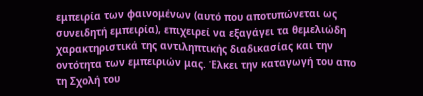εμπειρία των φαινομένων (αυτό που αποτυπώνεται ως συνειδητή εμπειρία), επιχειρεί να εξαγάγει τα θεμελιώδη χαρακτηριστικά της αντιληπτικής διαδικασίας και την οντότητα των εμπειριών μας. Έλκει την καταγωγή του απο τη Σχολή του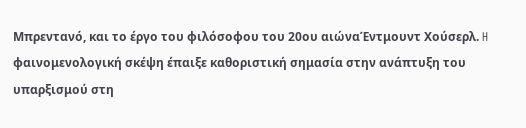Μπρεντανό, και το έργο του φιλόσοφου του 20ου αιώναΈντμουντ Χούσερλ. H φαινομενολογική σκέψη έπαιξε καθοριστική σημασία στην ανάπτυξη του υπαρξισμού στη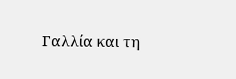Γαλλία και τη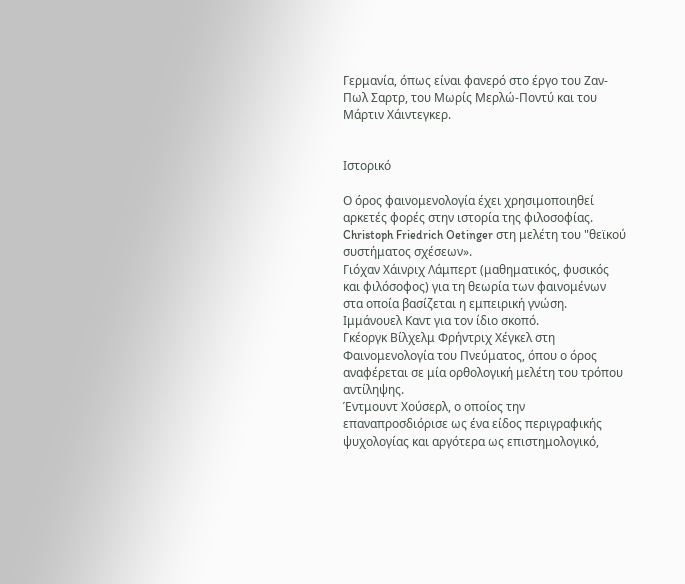Γερμανία, όπως είναι φανερό στο έργο του Ζαν-Πωλ Σαρτρ, του Μωρίς Μερλώ-Ποντύ και του Μάρτιν Χάιντεγκερ.


Ιστορικό

Ο όρος φαινομενολογία έχει χρησιμοποιηθεί αρκετές φορές στην ιστορία της φιλοσοφίας.
Christoph Friedrich Oetinger στη μελέτη του "θεϊκού συστήματος σχέσεων».
Γιόχαν Χάινριχ Λάμπερτ (μαθηματικός, φυσικός και φιλόσοφος) για τη θεωρία των φαινομένων στα οποία βασίζεται η εμπειρική γνώση.
Ιμμάνουελ Καντ για τον ίδιο σκοπό.
Γκέοργκ Βίλχελμ Φρήντριχ Χέγκελ στη Φαινομενολογία του Πνεύματος, όπου ο όρος αναφέρεται σε μία ορθολογική μελέτη του τρόπου αντίληψης.
Έντμουντ Χούσερλ, ο οποίος την επαναπροσδιόρισε ως ένα είδος περιγραφικής ψυχολογίας και αργότερα ως επιστημολογικό,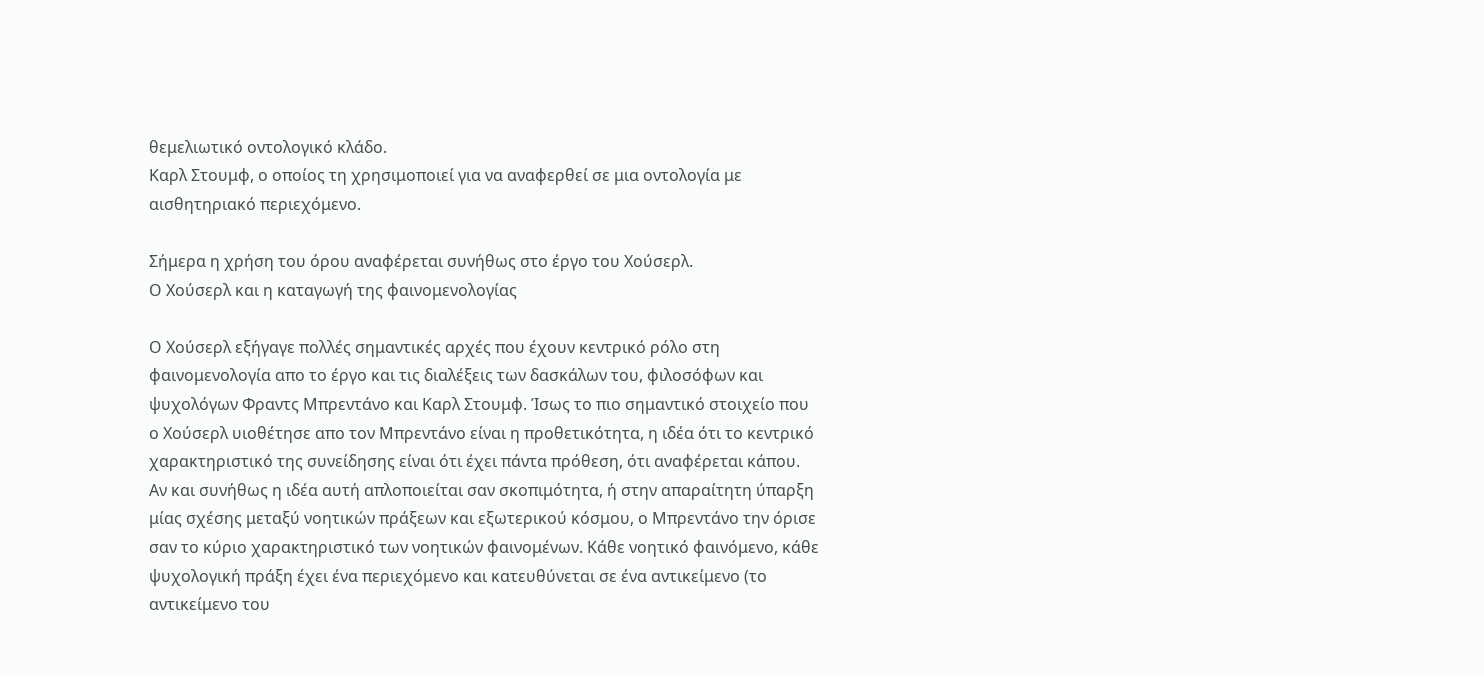θεμελιωτικό οντολογικό κλάδο.
Καρλ Στουμφ, ο οποίος τη χρησιμοποιεί για να αναφερθεί σε μια οντολογία με αισθητηριακό περιεχόμενο.

Σήμερα η χρήση του όρου αναφέρεται συνήθως στο έργο του Χούσερλ.
Ο Χούσερλ και η καταγωγή της φαινομενολογίας

Ο Χούσερλ εξήγαγε πολλές σημαντικές αρχές που έχουν κεντρικό ρόλο στη φαινομενολογία απο το έργο και τις διαλέξεις των δασκάλων του, φιλοσόφων και ψυχολόγων Φραντς Μπρεντάνο και Καρλ Στουμφ. Ίσως το πιο σημαντικό στοιχείο που ο Χούσερλ υιοθέτησε απο τον Μπρεντάνο είναι η προθετικότητα, η ιδέα ότι το κεντρικό χαρακτηριστικό της συνείδησης είναι ότι έχει πάντα πρόθεση, ότι αναφέρεται κάπου. Αν και συνήθως η ιδέα αυτή απλοποιείται σαν σκοπιμότητα, ή στην απαραίτητη ύπαρξη μίας σχέσης μεταξύ νοητικών πράξεων και εξωτερικού κόσμου, ο Μπρεντάνο την όρισε σαν το κύριο χαρακτηριστικό των νοητικών φαινομένων. Κάθε νοητικό φαινόμενο, κάθε ψυχολογική πράξη έχει ένα περιεχόμενο και κατευθύνεται σε ένα αντικείμενο (το αντικείμενο του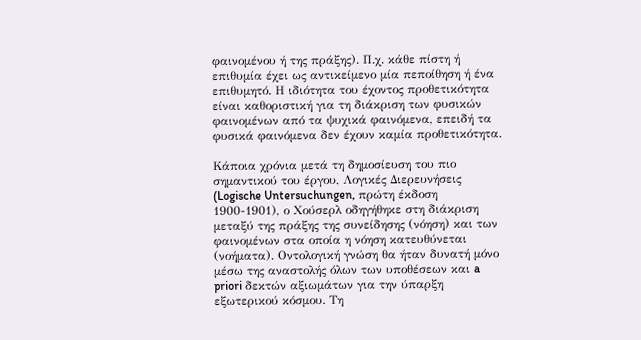φαινομένου ή της πράξης). Π.χ. κάθε πίστη ή επιθυμία έχει ως αντικείμενο μία πεποίθηση ή ένα επιθυμητό. Η ιδιότητα του έχοντος προθετικότητα είναι καθοριστική για τη διάκριση των φυσικών φαινομένων από τα ψυχικά φαινόμενα, επειδή τα φυσικά φαινόμενα δεν έχουν καμία προθετικότητα.

Κάποια χρόνια μετά τη δημοσίευση του πιο σημαντικού του έργου, Λογικές Διερευνήσεις (Logische Untersuchungen, πρώτη έκδοση 1900-1901), ο Χούσερλ οδηγήθηκε στη διάκριση μεταξύ της πράξης της συνείδησης (νόηση) και των φαινομένων στα οποία η νόηση κατευθύνεται (νοήματα). Οντολογική γνώση θα ήταν δυνατή μόνο μέσω της αναστολής όλων των υποθέσεων και a priori δεκτών αξιωμάτων για την ύπαρξη εξωτερικού κόσμου. Τη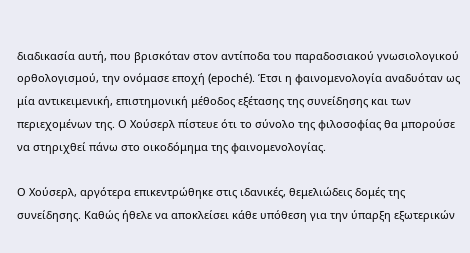διαδικασία αυτή, που βρισκόταν στον αντίποδα του παραδοσιακού γνωσιολογικού ορθολογισμού, την ονόμασε εποχή (epoché). Έτσι η φαινομενολογία αναδυόταν ως μία αντικειμενική, επιστημονική μέθοδος εξέτασης της συνείδησης και των περιεχομένων της. Ο Χούσερλ πίστευε ότι το σύνολο της φιλοσοφίας θα μπορούσε να στηριχθεί πάνω στο οικοδόμημα της φαινομενολογίας.

Ο Χούσερλ, αργότερα επικεντρώθηκε στις ιδανικές, θεμελιώδεις δομές της συνείδησης. Καθώς ήθελε να αποκλείσει κάθε υπόθεση για την ύπαρξη εξωτερικών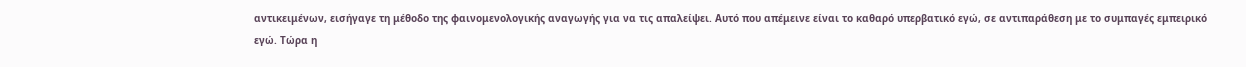αντικειμένων, εισήγαγε τη μέθοδο της φαινομενολογικής αναγωγής για να τις απαλείψει. Αυτό που απέμεινε είναι το καθαρό υπερβατικό εγώ, σε αντιπαράθεση με το συμπαγές εμπειρικό εγώ. Τώρα η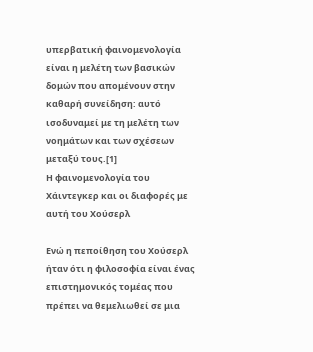υπερβατική φαινομενολογία είναι η μελέτη των βασικών δομών που απομένουν στην καθαρή συνείδηση: αυτό ισοδυναμεί με τη μελέτη των νοημάτων και των σχέσεων μεταξύ τους.[1]
Η φαινομενολογία του Χάιντεγκερ και οι διαφορές με αυτή του Χούσερλ

Ενώ η πεποίθηση του Χούσερλ ήταν ότι η φιλοσοφία είναι ένας επιστημονικός τομέας που πρέπει να θεμελιωθεί σε μια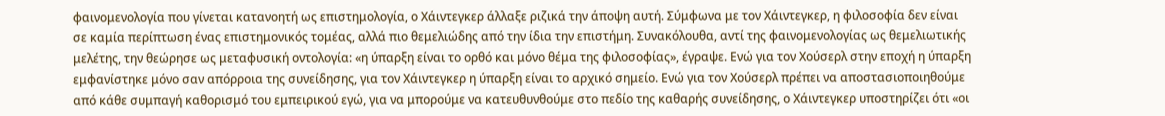φαινομενολογία που γίνεται κατανοητή ως επιστημολογία, ο Χάιντεγκερ άλλαξε ριζικά την άποψη αυτή. Σύμφωνα με τον Χάιντεγκερ, η φιλοσοφία δεν είναι σε καμία περίπτωση ένας επιστημονικός τομέας, αλλά πιο θεμελιώδης από την ίδια την επιστήμη. Συνακόλουθα, αντί της φαινομενολογίας ως θεμελιωτικής μελέτης, την θεώρησε ως μεταφυσική οντολογία: «η ύπαρξη είναι το ορθό και μόνο θέμα της φιλοσοφίας», έγραψε. Ενώ για τον Χούσερλ στην εποχή η ύπαρξη εμφανίστηκε μόνο σαν απόρροια της συνείδησης, για τον Χάιντεγκερ η ύπαρξη είναι το αρχικό σημείο. Ενώ για τον Χούσερλ πρέπει να αποστασιοποιηθούμε από κάθε συμπαγή καθορισμό του εμπειρικού εγώ, για να μπορούμε να κατευθυνθούμε στο πεδίο της καθαρής συνείδησης, ο Χάιντεγκερ υποστηρίζει ότι «οι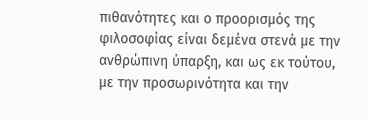πιθανότητες και ο προορισμός της φιλοσοφίας είναι δεμένα στενά με την ανθρώπινη ύπαρξη, και ως εκ τούτου, με την προσωρινότητα και την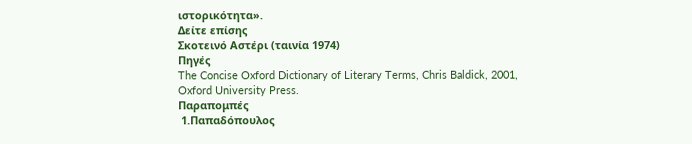ιστορικότητα».
Δείτε επίσης
Σκοτεινό Αστέρι (ταινία 1974)
Πηγές
The Concise Oxford Dictionary of Literary Terms, Chris Baldick, 2001, Oxford University Press.
Παραπομπές
 1.Παπαδόπουλος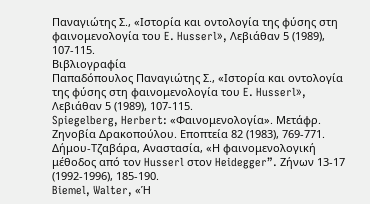Παναγιώτης Σ., «Ιστορία και οντολογία της φύσης στη φαινομενολογία του E. Husserl», Λεβιάθαν 5 (1989), 107-115.
Βιβλιογραφία
Παπαδόπουλος Παναγιώτης Σ., «Ιστορία και οντολογία της φύσης στη φαινομενολογία του E. Husserl», Λεβιάθαν 5 (1989), 107-115.
Spiegelberg, Herbert: «Φαινομενολογία». Μετάφρ. Ζηνοβία Δρακοπούλου. Εποπτεία 82 (1983), 769-771.
Δήμου-Τζαβάρα, Αναστασία, «Η φαινομενολογική μέθοδος από τον Husserl στον Heidegger”. Ζήνων 13-17 (1992-1996), 185-190.
Biemel, Walter, «Ἡ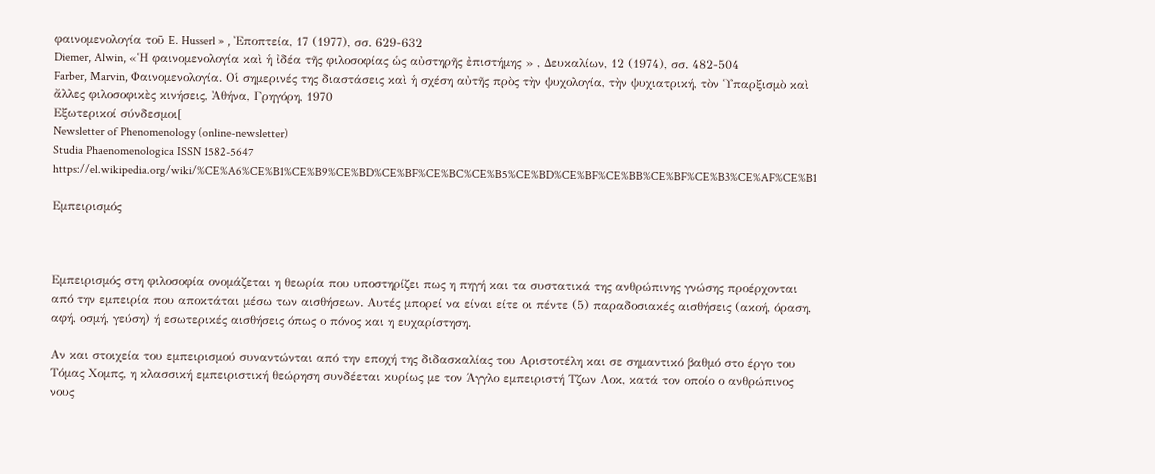φαινομενολογία τοῦ E. Husserl » , Ἐποπτεία, 17 (1977), σσ. 629-632
Diemer, Alwin, «Ἡ φαινομενολογία καὶ ἡ ἰδέα τῆς φιλοσοφίας ὡς αὐστηρῆς ἐπιστήμης » , Δευκαλίων, 12 (1974), σσ. 482-504
Farber, Marvin, Φαινομενολογία. Οἱ σημερινές της διαστάσεις καὶ ἡ σχέση αὐτῆς πρὸς τὴν ψυχολογία, τὴν ψυχιατρική, τὸν Ὑπαρξισμὸ καὶ ἄλλες φιλοσοφικὲς κινήσεις, Ἀθήνα, Γρηγόρη, 1970
Εξωτερικοί σύνδεσμοι[
Newsletter of Phenomenology (online-newsletter)
Studia Phaenomenologica ISSN 1582-5647
https://el.wikipedia.org/wiki/%CE%A6%CE%B1%CE%B9%CE%BD%CE%BF%CE%BC%CE%B5%CE%BD%CE%BF%CE%BB%CE%BF%CE%B3%CE%AF%CE%B1

Εμπειρισμός



Εμπειρισμός στη φιλοσοφία ονομάζεται η θεωρία που υποστηρίζει πως η πηγή και τα συστατικά της ανθρώπινης γνώσης προέρχονται από την εμπειρία που αποκτάται μέσω των αισθήσεων. Αυτές μπορεί να είναι είτε οι πέντε (5) παραδοσιακές αισθήσεις (ακοή, όραση, αφή, οσμή, γεύση) ή εσωτερικές αισθήσεις όπως ο πόνος και η ευχαρίστηση.

Αν και στοιχεία του εμπειρισμού συναντώνται από την εποχή της διδασκαλίας του Αριστοτέλη και σε σημαντικό βαθμό στο έργο του Τόμας Χομπς, η κλασσική εμπειριστική θεώρηση συνδέεται κυρίως με τον Άγγλο εμπειριστή Τζων Λοκ, κατά τον οποίο ο ανθρώπινος νους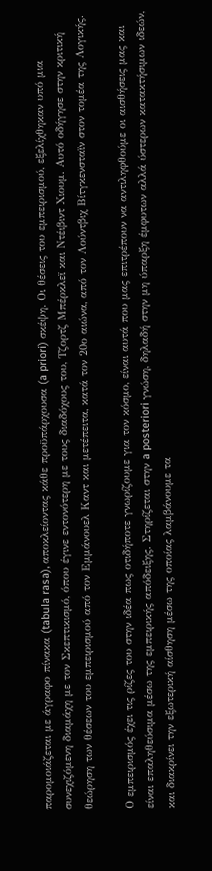παρομοιάζεται με άγραφο πίνακα (tabula rasa), αποκλείοντας κάθε προϋπάρχουσα (a priori) σκέψη. Οι θέσεις του εμπειρισμού, εξελίχθηκαν υπό μια συνεχιζόμενη διαμάχη με τον Σκεπτικισμό, όπου έγινε εντονότερη με τους διαδόχους του, Τζορτζ Μπέρκλεϊ και Ντέιβιντ Χιουμ. Αυτό οδήγησε στην κριτική θεώρηση των θέσεων του εμπειρισμού από τον Εμμάνουελ Καντ και μετέπειτα, κατά τον 20ο αιώνα, από τον Λούντβιχ Βίτγκενσταϊν στον τομέα της Λογικής.

Ο εμπειρισμός έχει τις ρίζες του στην ιδέα πως οτιδήποτε γνωρίζουμε για τον κόσμο, είναι αυτά που μας επιτρέπουν να αντιληφθούμε οι αισθήσεις μας και είναι επαληθεύσιμα μέσω της εμπειρικής απόδειξης. Στηρίζεται στην a posteriori γνώση, δηλαδή στην μη ύπαρξη έμφυτων αλλά ύστερων κατακτήσιμων ιδεών, και διακρίνει την εξωτερική αίσθηση μέσω της οποίας λαμβάνουμε τα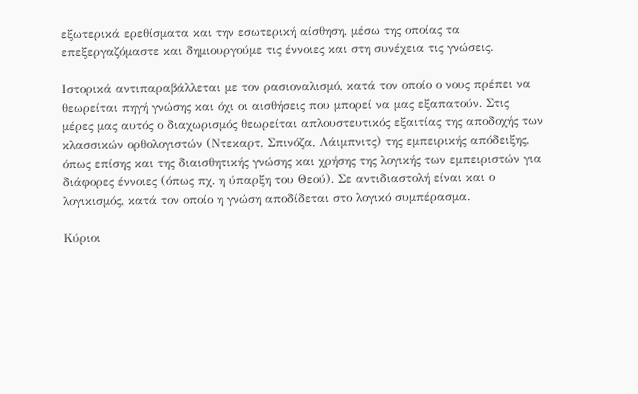εξωτερικά ερεθίσματα και την εσωτερική αίσθηση, μέσω της οποίας τα επεξεργαζόμαστε και δημιουργούμε τις έννοιες και στη συνέχεια τις γνώσεις.

Ιστορικά αντιπαραβάλλεται με τον ρασιοναλισμό, κατά τον οποίο ο νους πρέπει να θεωρείται πηγή γνώσης και όχι οι αισθήσεις που μπορεί να μας εξαπατούν. Στις μέρες μας αυτός ο διαχωρισμός θεωρείται απλουστευτικός εξαιτίας της αποδοχής των κλασσικών ορθολογιστών (Ντεκαρτ, Σπινόζα, Λάιμπνιτς) της εμπειρικής απόδειξης, όπως επίσης και της διαισθητικής γνώσης και χρήσης της λογικής των εμπειριστών για διάφορες έννοιες (όπως πχ. η ύπαρξη του Θεού). Σε αντιδιαστολή είναι και ο λογικισμός, κατά τον οποίο η γνώση αποδίδεται στο λογικό συμπέρασμα.

Κύριοι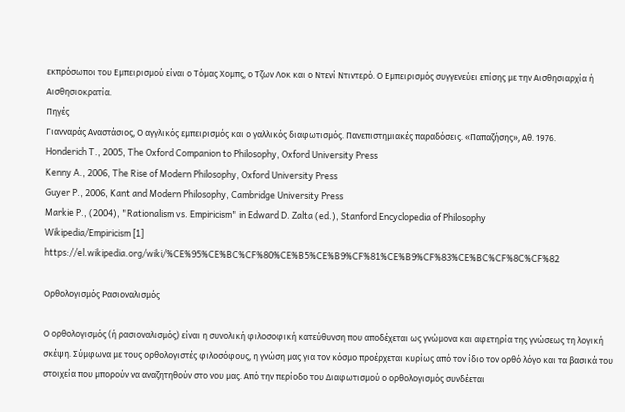εκπρόσωποι του Εμπειρισμού είναι ο Τόμας Χομπς, ο Τζων Λοκ και ο Ντενί Ντιντερό. Ο Εμπειρισμός συγγενεύει επίσης με την Αισθησιαρχία ή Αισθησιοκρατία.
Πηγές
Γιανναράς Αναστάσιος, Ο αγγλικός εμπειρισμός και ο γαλλικός διαφωτισμός. Πανεπιστημιακές παραδόσεις. «Παπαζήσης», Αθ. 1976.
Honderich T., 2005, The Oxford Companion to Philosophy, Oxford University Press
Kenny A., 2006, The Rise of Modern Philosophy, Oxford University Press
Guyer P., 2006, Kant and Modern Philosophy, Cambridge University Press
Markie P., (2004), "Rationalism vs. Empiricism" in Edward D. Zalta (ed.), Stanford Encyclopedia of Philosophy
Wikipedia/Empiricism [1]
https://el.wikipedia.org/wiki/%CE%95%CE%BC%CF%80%CE%B5%CE%B9%CF%81%CE%B9%CF%83%CE%BC%CF%8C%CF%82

Ορθολογισμός Ρασιοναλισμός

Ο ορθολογισμός (ή ρασιοναλισμός) είναι η συνολική φιλοσοφική κατεύθυνση που αποδέχεται ως γνώμονα και αφετηρία της γνώσεως τη λογική σκέψη. Σύμφωνα με τους ορθολογιστές φιλοσόφους, η γνώση μας για τον κόσμο προέρχεται κυρίως από τον ίδιο τον ορθό λόγο και τα βασικά του στοιχεία που μπορούν να αναζητηθούν στο νου μας. Από την περίοδο του Διαφωτισμού ο ορθολογισμός συνδέεται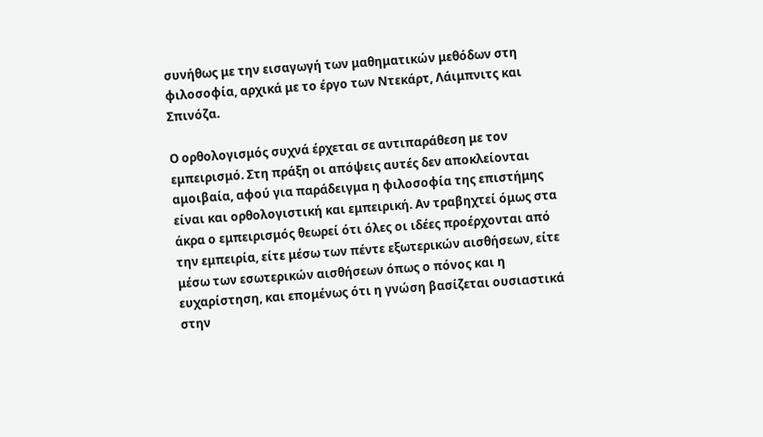συνήθως με την εισαγωγή των μαθηματικών μεθόδων στη φιλοσοφία, αρχικά με το έργο των Ντεκάρτ, Λάιμπνιτς και Σπινόζα.

Ο ορθολογισμός συχνά έρχεται σε αντιπαράθεση με τον εμπειρισμό. Στη πράξη οι απόψεις αυτές δεν αποκλείονται αμοιβαία, αφού για παράδειγμα η φιλοσοφία της επιστήμης είναι και ορθολογιστική και εμπειρική. Αν τραβηχτεί όμως στα άκρα ο εμπειρισμός θεωρεί ότι όλες οι ιδέες προέρχονται από την εμπειρία, είτε μέσω των πέντε εξωτερικών αισθήσεων, είτε μέσω των εσωτερικών αισθήσεων όπως ο πόνος και η ευχαρίστηση, και επομένως ότι η γνώση βασίζεται ουσιαστικά στην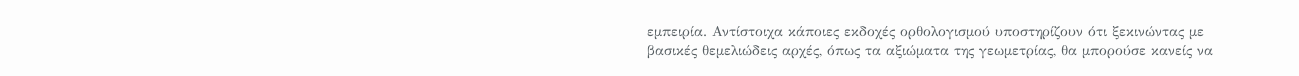εμπειρία. Αντίστοιχα κάποιες εκδοχές ορθολογισμού υποστηρίζουν ότι ξεκινώντας με βασικές θεμελιώδεις αρχές, όπως τα αξιώματα της γεωμετρίας, θα μπορούσε κανείς να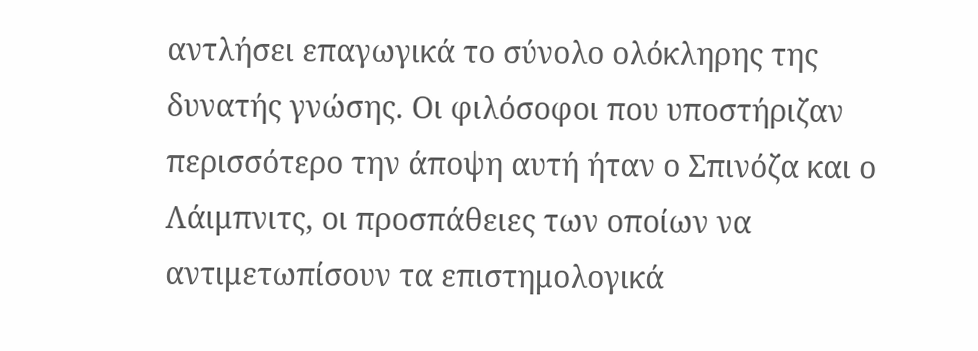αντλήσει επαγωγικά το σύνολο ολόκληρης της δυνατής γνώσης. Οι φιλόσοφοι που υποστήριζαν περισσότερο την άποψη αυτή ήταν ο Σπινόζα και ο Λάιμπνιτς, οι προσπάθειες των οποίων να αντιμετωπίσουν τα επιστημολογικά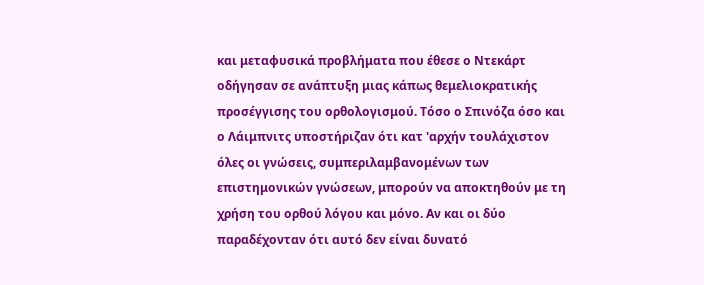και μεταφυσικά προβλήματα που έθεσε ο Ντεκάρτ οδήγησαν σε ανάπτυξη μιας κάπως θεμελιοκρατικής προσέγγισης του ορθολογισμού. Τόσο ο Σπινόζα όσο και ο Λάιμπνιτς υποστήριζαν ότι κατ 'αρχήν τουλάχιστον όλες οι γνώσεις, συμπεριλαμβανομένων των επιστημονικών γνώσεων, μπορούν να αποκτηθούν με τη χρήση του ορθού λόγου και μόνο. Αν και οι δύο παραδέχονταν ότι αυτό δεν είναι δυνατό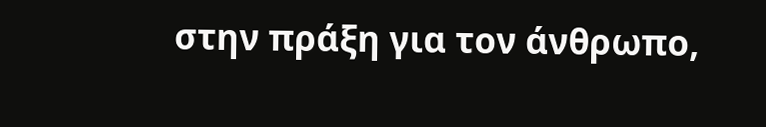στην πράξη για τον άνθρωπο,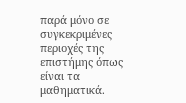παρά μόνο σε συγκεκριμένες περιοχές της επιστήμης όπως είναι τα μαθηματικά.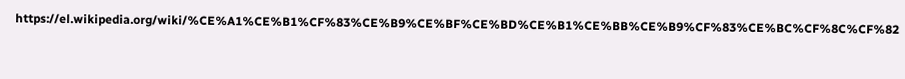https://el.wikipedia.org/wiki/%CE%A1%CE%B1%CF%83%CE%B9%CE%BF%CE%BD%CE%B1%CE%BB%CE%B9%CF%83%CE%BC%CF%8C%CF%82